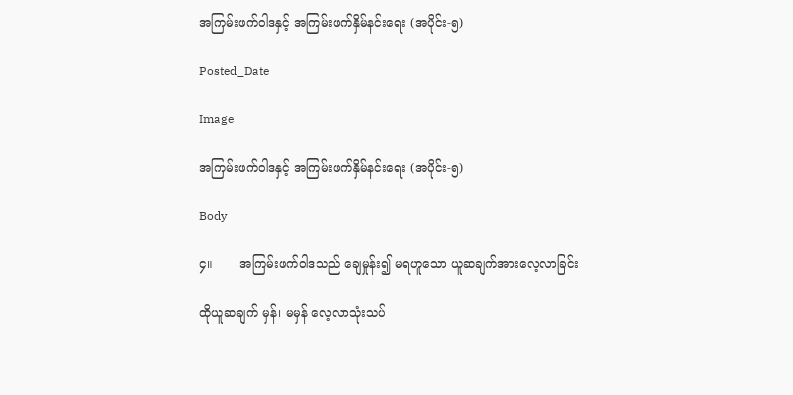အကြမ်းဖက်ဝါဒနှင့် အကြမ်းဖက်နှိမ်နင်းရေး (အပိုင်း-၅)

Posted_Date

Image

အကြမ်းဖက်ဝါဒနှင့် အကြမ်းဖက်နှိမ်နင်းရေး (အပိုင်း-၅)

Body

၄။       အကြမ်းဖက်ဝါဒသည် ချေမှုန်း၍ မရဟူသော ယူဆချက်အားလေ့လာခြင်း

ထိုယူဆချက် မှန်၊ မမှန် လေ့လာသုံးသပ်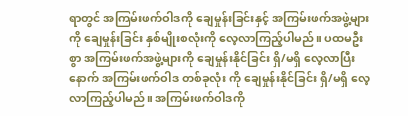ရာတွင် အကြမ်းဖက်ဝါဒကို ချေမှုန်းခြင်းနှင့် အကြမ်းဖက်အဖွဲ့များကို ချေမှုန်းခြင်း နှစ်မျိုးစလုံးကို လေ့လာကြည့်ပါမည်။ ပထမဦးစွာ အကြမ်းဖက်အဖွဲ့များကို ချေမှုန်းနိုင်ခြင်း ရှိ/မရှိ လေ့လာပြီးနောက် အကြမ်းဖက်ဝါဒ တစ်ခုလုံး ကို ချေမှုန်းနိုင်ခြင်း ရှိ/မရှိ လေ့လာကြည့်ပါမည်။ အကြမ်းဖက်ဝါဒကို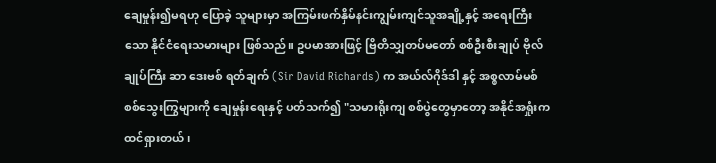ချေမှုန်း၍မရဟု ပြောခဲ့ သူများမှာ အကြမ်းဖက်နှိမ်နင်းကျွမ်းကျင်သူအချို့နှင့် အရေးကြီးသော နိုင်ငံရေးသမားများ ဖြစ်သည်။ ဥပမာအားဖြင့် ဗြိတိသျှတပ်မတော် စစ်ဦးစီးချုပ် ဗိုလ်ချုပ်ကြီး ဆာ ဒေးဗစ် ရတ်ချက် (Sir David Richards) က အယ်လ်ဂိုဒ်ဒါ နှင့် အစ္စလာမ်မစ် စစ်သွေးကြွများကို ချေမှုန်းရေးနှင့် ပတ်သက်၍ "သမားရိုးကျ စစ်ပွဲတွေမှာတော့ အနိုင်အရှုံးက ထင်ရှားတယ်၊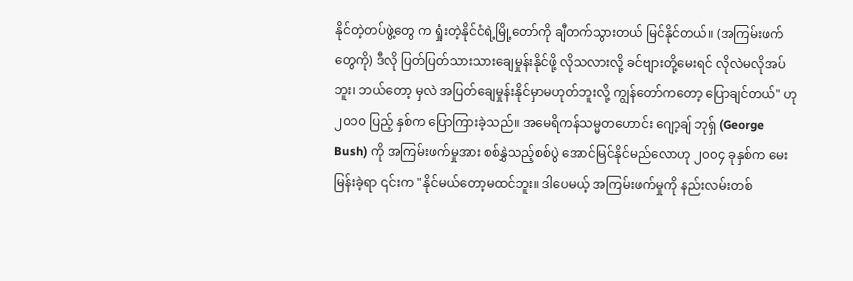နိုင်တဲ့တပ်ဖွဲ့တွေ က ရှုံးတဲ့နိုင်ငံရဲ့မြို့တော်ကို ချီတက်သွားတယ် မြင်နိုင်တယ်။ (အကြမ်းဖက်တွေကို) ဒီလို ပြတ်ပြတ်သားသားချေမှုန်းနိုင်ဖို့ လိုသလားလို့ ခင်ဗျားတို့မေးရင် လိုလဲမလိုအပ်ဘူး၊ ဘယ်တော့ မှလဲ အပြတ်ချေမှုန်းနိုင်မှာမဟုတ်ဘူးလို့ ကျွန်တော်ကတော့ ပြောချင်တယ်" ဟု ၂၀၁၀ ပြည့် နှစ်က ပြောကြားခဲ့သည်။ အမေရိကန်သမ္မတဟောင်း ဂျော့ချ် ဘုရှ် (George Bush) ကို အကြမ်းဖက်မှုအား စစ်နွှဲသည့်စစ်ပွဲ အောင်မြင်နိုင်မည်လောဟု ၂၀၀၄ ခုနှစ်က မေးမြန်းခဲ့ရာ ၎င်းက "နိုင်မယ်တော့မထင်ဘူး။ ဒါပေမယ့် အကြမ်းဖက်မှုကို နည်းလမ်းတစ်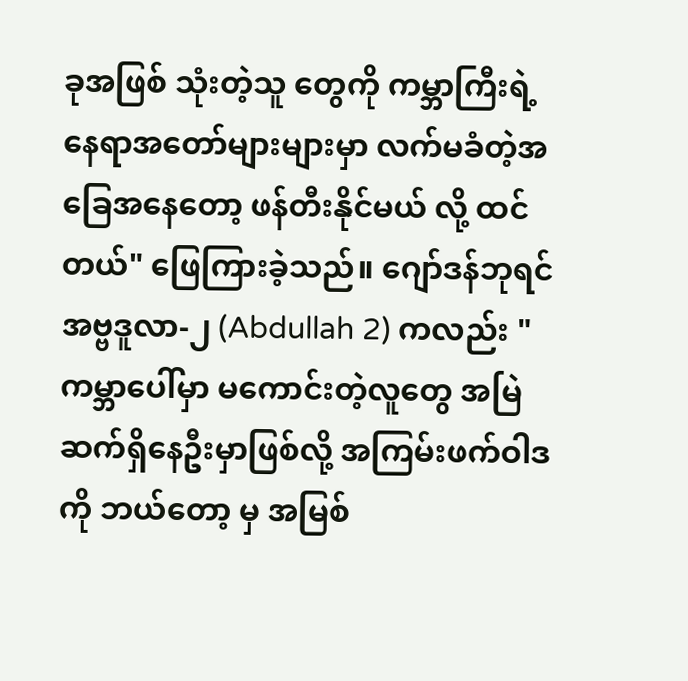ခုအဖြစ် သုံးတဲ့သူ တွေကို ကမ္ဘာကြီးရဲ့ နေရာအတော်များများမှာ လက်မခံတဲ့အခြေအနေတော့ ဖန်တီးနိုင်မယ် လို့ ထင်တယ်" ဖြေကြားခဲ့သည်။ ဂျော်ဒန်ဘုရင် အဗ္ဗဒူလာ-၂ (Abdullah 2) ကလည်း "ကမ္ဘာပေါ်မှာ မကောင်းတဲ့လူတွေ အမြဲဆက်ရှိနေဦးမှာဖြစ်လို့ အကြမ်းဖက်ဝါဒကို ဘယ်တော့ မှ အမြစ်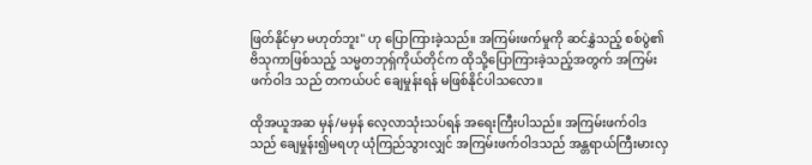ဖြတ်နိုင်မှာ မဟုတ်ဘူး" ဟု ပြောကြားခဲ့သည်။ အကြမ်းဖက်မှုကို ဆင်နွှဲသည့် စစ်ပွဲ၏ ဗိသုကာဖြစ်သည့် သမ္မတဘုရှ်ကိုယ်တိုင်က ထိုသို့ပြောကြားခဲ့သည့်အတွက် အကြမ်းဖက်ဝါဒ သည် တကယ်ပင် ချေမှုန်းရန် မဖြစ်နိုင်ပါသလော။

ထိုအယူအဆ မှန်/မမှန် လေ့လာသုံးသပ်ရန် အရေးကြီးပါသည်။ အကြမ်းဖက်ဝါဒသည် ချေမှုန်း၍မရဟု ယုံကြည်သွားလျှင် အကြမ်းဖက်ဝါဒသည် အန္တရာယ်ကြီးမားလှ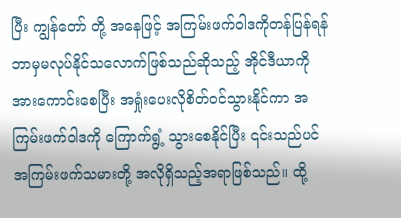ပြီး ကျွန်တော် တို့ အနေဖြင့် အကြမ်းဖက်ဝါဒကိုတန်ပြန်ရန် ဘာမှမလုပ်နိုင်သလောက်ဖြစ်သည်ဆိုသည့် အိုင်ဒီယာကိုအားကောင်းစေပြီး အရှုံးပေးလိုစိတ်ဝင်သွားနိုင်ကာ အကြမ်းဖက်ဝါဒကို ကြောက်ရွံ့ သွားစေနိုင်ပြီး ၎င်းသည်ပင် အကြမ်းဖက်သမားတို့ အလိုရှိသည့်အရာဖြစ်သည်။ ထို့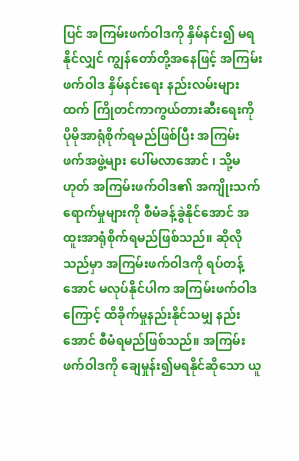ပြင် အကြမ်းဖက်ဝါဒကို နှိမ်နင်း၍ မရနိုင်လျှင် ကျွန်တော်တို့အနေဖြင့် အကြမ်းဖက်ဝါဒ နှိမ်နင်းရေး နည်းလမ်းများထက် ကြိုတင်ကာကွယ်တားဆီးရေးကို ပိုမိုအာရုံစိုက်ရမည်ဖြစ်ပြီး အကြမ်း ဖက်အဖွဲ့များ ပေါ်မလာအောင် ၊ သို့မဟုတ် အကြမ်းဖက်ဝါဒ၏ အကျိုးသက်ရောက်မှုများကို စီမံခန့်ခွဲနိုင်အောင် အထူးအာရုံစိုက်ရမည်ဖြစ်သည်။ ဆိုလိုသည်မှာ အကြမ်းဖက်ဝါဒကို ရပ်တန့်အောင် မလုပ်နိုင်ပါက အကြမ်းဖက်ဝါဒကြောင့် ထိခိုက်မှုနည်းနိုင်သမျှ နည်းအောင် စီမံရမည်ဖြစ်သည်။ အကြမ်းဖက်ဝါဒကို ချေမှုန်း၍မရနိုင်ဆိုသော ယူ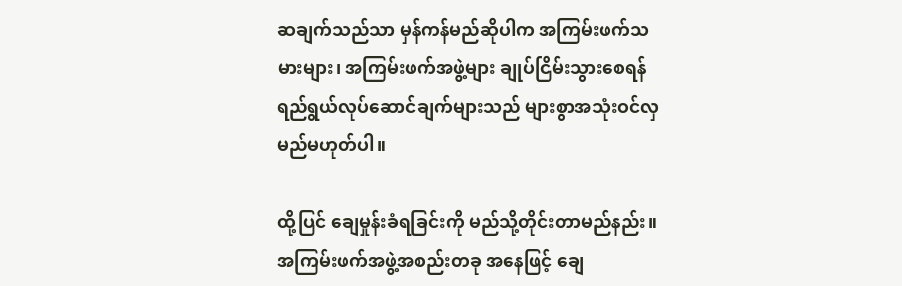ဆချက်သည်သာ မှန်ကန်မည်ဆိုပါက အကြမ်းဖက်သမားများ၊ အကြမ်းဖက်အဖွဲ့များ ချုပ်ငြိမ်းသွားစေရန် ရည်ရွယ်လုပ်ဆောင်ချက်များသည် များစွာအသုံးဝင်လှမည်မဟုတ်ပါ။

ထို့ပြင် ချေမှုန်းခံရခြင်းကို မည်သို့တိုင်းတာမည်နည်း။ အကြမ်းဖက်အဖွဲ့အစည်းတခု အနေဖြင့် ချေ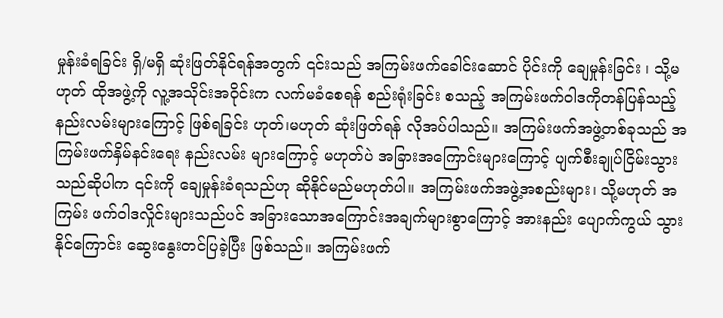မှုန်းခံရခြင်း ရှိ/မရှိ ဆုံးဖြတ်နိုင်ရန်အတွက် ၎င်းသည် အကြမ်းဖက်ခေါင်းဆောင် ပိုင်းကို ချေမှုန်းခြင်း ၊ သို့မဟုတ် ထိုအဖွဲ့ကို လူ့အသိုင်းအဝိုင်းက လက်မခံစေရန် စည်းရုံးခြင်း စသည့် အကြမ်းဖက်ဝါဒကိုတန်ပြန်သည့် နည်းလမ်းများကြောင့် ဖြစ်ရခြင်း ဟုတ်၊မဟုတ် ဆုံးဖြတ်ရန် လိုအပ်ပါသည်။ အကြမ်းဖက်အဖွဲ့တစ်ခုသည် အကြမ်းဖက်နှိမ်နင်းရေး နည်းလမ်း များကြောင့် မဟုတ်ပဲ အခြားအကြောင်းများကြောင့် ပျက်စီးချုပ်ငြိမ်းသွားသည်ဆိုပါက ၎င်းကို ချေမှုန်းခံရသည်ဟု ဆိုနိုင်မည်မဟုတ်ပါ။ အကြမ်းဖက်အဖွဲ့အစည်းများ၊ သို့မဟုတ် အကြမ်း ဖက်ဝါဒလှိုင်းများသည်ပင် အခြားသောအကြောင်းအချက်များစွာကြောင့် အားနည်း ပျောက်ကွယ် သွားနိုင်ကြောင်း ဆွေးနွေးတင်ပြခဲ့ပြီး ဖြစ်သည်။ အကြမ်းဖက်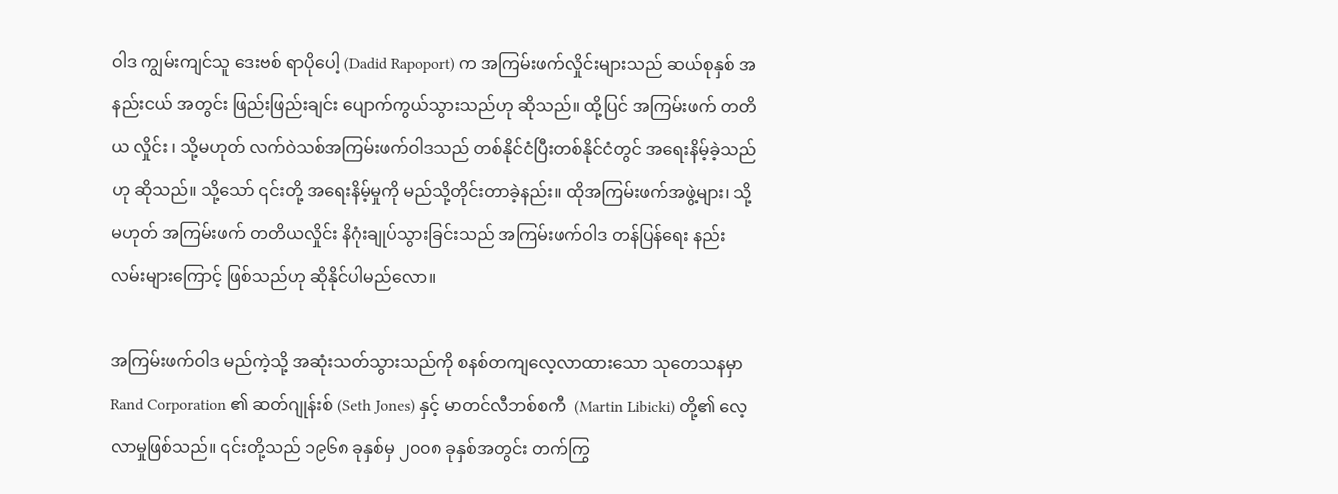ဝါဒ ကျွမ်းကျင်သူ ဒေးဗစ် ရာပိုပေါ့ (Dadid Rapoport) က အကြမ်းဖက်လှိုင်းများသည် ဆယ်စုနှစ် အနည်းငယ် အတွင်း ဖြည်းဖြည်းချင်း ပျောက်ကွယ်သွားသည်ဟု ဆိုသည်။ ထို့ပြင် အကြမ်းဖက် တတိယ လှိုင်း ၊ သို့မဟုတ် လက်ဝဲသစ်အကြမ်းဖက်ဝါဒသည် တစ်နိုင်ငံပြီးတစ်နိုင်ငံတွင် အရေးနိမ့်ခဲ့သည်ဟု ဆိုသည်။ သို့သော် ၎င်းတို့ အရေးနိမ့်မှုကို မည်သို့တိုင်းတာခဲ့နည်း။ ထိုအကြမ်းဖက်အဖွဲ့များ၊ သို့မဟုတ် အကြမ်းဖက် တတိယလှိုင်း နိဂုံးချုပ်သွားခြင်းသည် အကြမ်းဖက်ဝါဒ တန်ပြန်ရေး နည်းလမ်းများကြောင့် ဖြစ်သည်ဟု ဆိုနိုင်ပါမည်လော။

အကြမ်းဖက်ဝါဒ မည်ကဲ့သို့ အဆုံးသတ်သွားသည်ကို စနစ်တကျလေ့လာထားသော သုတေသနမှာ Rand Corporation ၏ ဆတ်ဂျုန်းစ် (Seth Jones) နှင့် မာတင်လီဘစ်စကီ  (Martin Libicki) တို့၏ လေ့လာမှုဖြစ်သည်။ ၎င်းတို့သည် ၁၉၆၈ ခုနှစ်မှ ၂၀၀၈ ခုနှစ်အတွင်း တက်ကြွ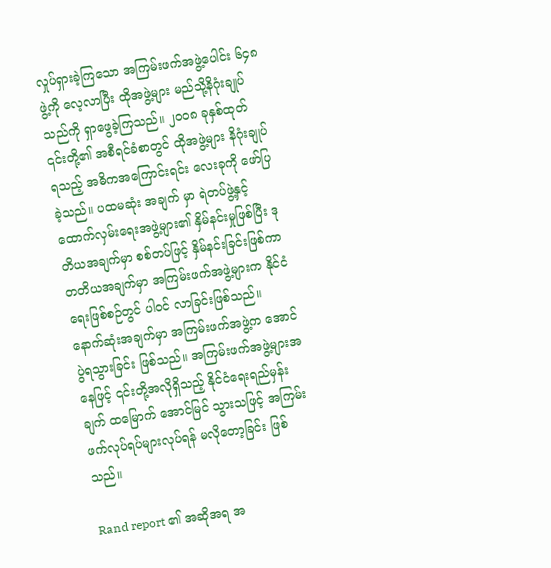လှုပ်ရှားခဲ့ကြသော အကြမ်းဖက်အဖွဲ့ပေါင်း ၆၄၈ ဖွဲ့ကို လေ့လာပြီး ထိုအဖွဲ့များ မည်သို့နိဂုံးချုပ်သည်ကို ရှာဖွေခဲ့ကြသည်။ ၂၀၀၈ ခုနှစ်ထုတ် ၎င်းတို့၏ အစီရင်ခံစာတွင် ထိုအဖွဲ့များ နိဂုံးချုပ်ရသည့် အဓိကအကြောင်းရင်း လေးခုကို ဖော်ပြခဲ့သည်။ ပထမဆုံး အချက် မှာ ရဲတပ်ဖွဲ့နှင့်ထောက်လှမ်းရေးအဖွဲ့များ၏ နှိမ်နင်းမှုဖြစ်ပြီး ဒုတိယအချက်မှာ စစ်တပ်ဖြင့် နှိမ်နင်းခြင်းဖြစ်ကာ တတိယအချက်မှာ အကြမ်းဖက်အဖွဲ့များက နိုင်ငံရေးဖြစ်စဉ်တွင် ပါဝင် လာခြင်းဖြစ်သည်။ နောက်ဆုံးအချက်မှာ အကြမ်းဖက်အဖွဲ့က အောင်ပွဲရသွားခြင်း ဖြစ်သည်။ အကြမ်းဖက်အဖွဲ့များအနေဖြင့် ၎င်းတို့အလိုရှိသည့် နိုင်ငံရေးရည်မှန်းချက် ထမြောက် အောင်မြင် သွားသဖြင့် အကြမ်းဖက်လုပ်ရပ်များလုပ်ရန် မလိုတော့ခြင်း ဖြစ်သည်။

Rand report ၏ အဆိုအရ အ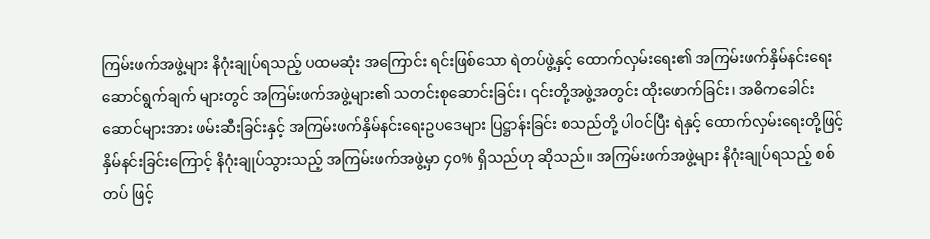ကြမ်းဖက်အဖွဲ့များ နိဂုံးချုပ်ရသည့် ပထမဆုံး အကြောင်း ရင်းဖြစ်သော ရဲတပ်ဖွဲ့နှင့် ထောက်လှမ်းရေး၏ အကြမ်းဖက်နှိမ်နင်းရေး ဆောင်ရွက်ချက် များတွင် အကြမ်းဖက်အဖွဲ့များ၏ သတင်းစုဆောင်းခြင်း၊ ၎င်းတို့အဖွဲ့အတွင်း ထိုးဖောက်ခြင်း၊ အဓိကခေါင်းဆောင်များအား ဖမ်းဆီးခြင်းနှင့် အကြမ်းဖက်နှိမ်နင်းရေးဥပဒေများ ပြဋ္ဌာန်းခြင်း စသည်တို့ ပါဝင်ပြီး ရဲနှင့် ထောက်လှမ်းရေးတို့ဖြင့် နှိမ်နင်းခြင်းကြောင့် နိဂုံးချုပ်သွားသည့် အကြမ်းဖက်အဖွဲ့မှာ ၄၀% ရှိသည်ဟု ဆိုသည်။ အကြမ်းဖက်အဖွဲ့များ နိဂုံးချုပ်ရသည့် စစ်တပ် ဖြင့်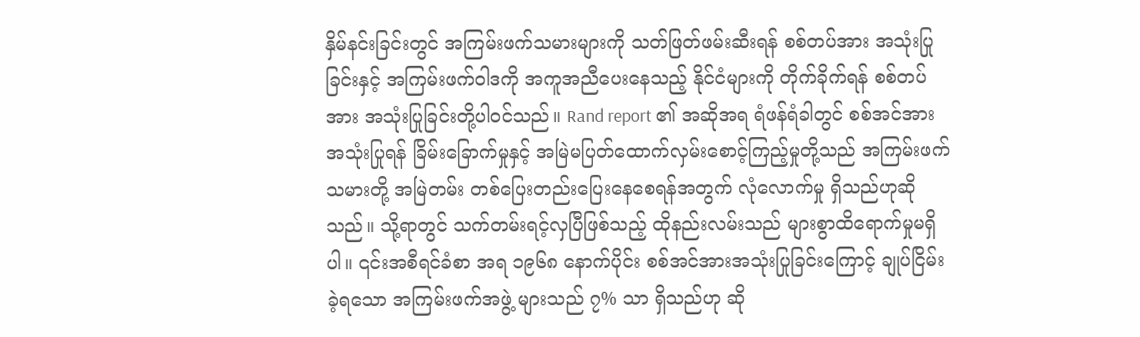နှိမ်နင်းခြင်းတွင် အကြမ်းဖက်သမားများကို သတ်ဖြတ်ဖမ်းဆီးရန် စစ်တပ်အား အသုံးပြု ခြင်းနှင့် အကြမ်းဖက်ဝါဒကို အကူအညီပေးနေသည့် နိုင်ငံများကို တိုက်ခိုက်ရန် စစ်တပ်အား အသုံးပြုခြင်းတို့ပါဝင်သည်။ Rand report ၏ အဆိုအရ ရံဖန်ရံခါတွင် စစ်အင်အားအသုံးပြုရန် ခြိမ်းခြောက်မှုနှင့် အမြဲမပြတ်ထောက်လှမ်းစောင့်ကြည့်မှုတို့သည် အကြမ်းဖက်သမားတို့ အမြဲတမ်း တစ်ပြေးတည်းပြေးနေစေရန်အတွက် လုံလောက်မှု ရှိသည်ဟုဆိုသည်။ သို့ရာတွင် သက်တမ်းရင့်လှပြီဖြစ်သည့် ထိုနည်းလမ်းသည် များစွာထိရောက်မှုမရှိပါ။ ၎င်းအစီရင်ခံစာ အရ ၁၉၆၈ နောက်ပိုင်း စစ်အင်အားအသုံးပြုခြင်းကြောင့် ချုပ်ငြိမ်းခဲ့ရသော အကြမ်းဖက်အဖွဲ့ များသည် ၇% သာ ရှိသည်ဟု ဆို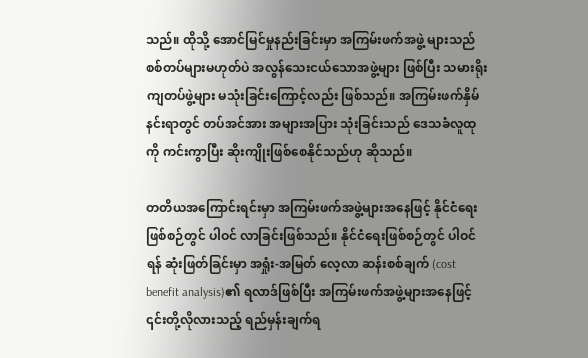သည်။ ထိုသို့ အောင်မြင်မှုနည်းခြင်းမှာ အကြမ်းဖက်အဖွဲ့ များသည် စစ်တပ်များမဟုတ်ပဲ အလွန်သေးငယ်သောအဖွဲ့များ ဖြစ်ပြီး သမားရိုးကျတပ်ဖွဲ့များ မသုံးခြင်းကြောင့်လည်း ဖြစ်သည်။ အကြမ်းဖက်နှိမ်နင်းရာတွင် တပ်အင်အား အများအပြား သုံးခြင်းသည် ဒေသခံလူထုကို ကင်းကွာပြီး ဆိုးကျိုးဖြစ်စေနိုင်သည်ဟု ဆိုသည်။

တတိယအကြောင်းရင်းမှာ အကြမ်းဖက်အဖွဲ့များအနေဖြင့် နိုင်ငံရေးဖြစ်စဉ်တွင် ပါဝင် လာခြင်းဖြစ်သည်။ နိုင်ငံရေးဖြစ်စဉ်တွင် ပါဝင်ရန် ဆုံးဖြတ်ခြင်းမှာ အရှုံး-အမြတ် လေ့လာ ဆန်းစစ်ချက် (cost benefit analysis)၏ ရလာဒ်ဖြစ်ပြီး အကြမ်းဖက်အဖွဲ့များအနေဖြင့် ၎င်းတို့လိုလားသည့် ရည်မှန်းချက်ရ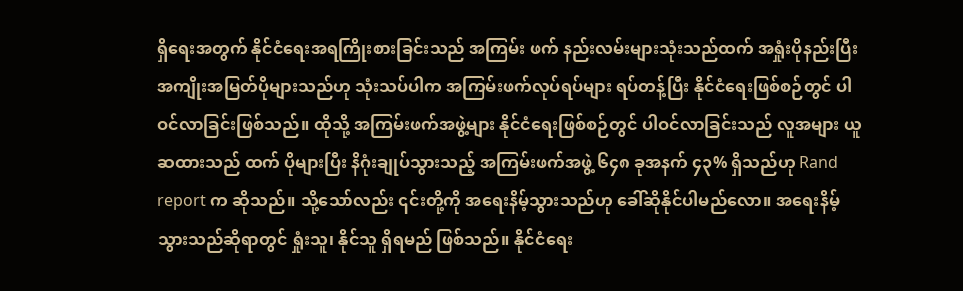ရှိရေးအတွက် နိုင်ငံရေးအရကြိုးစားခြင်းသည် အကြမ်း ဖက် နည်းလမ်းများသုံးသည်ထက် အရှုံးပိုနည်းပြီး အကျိုးအမြတ်ပိုများသည်ဟု သုံးသပ်ပါက အကြမ်းဖက်လုပ်ရပ်များ ရပ်တန့်ပြီး နိုင်ငံရေးဖြစ်စဉ်တွင် ပါဝင်လာခြင်းဖြစ်သည်။ ထိုသို့ အကြမ်းဖက်အဖွဲ့များ နိုင်ငံရေးဖြစ်စဉ်တွင် ပါဝင်လာခြင်းသည် လူအများ ယူဆထားသည် ထက် ပိုများပြီး နိဂုံးချုပ်သွားသည့် အကြမ်းဖက်အဖွဲ့ ၆၄၈ ခုအနက် ၄၃% ရှိသည်ဟု Rand report က ဆိုသည်။ သို့သော်လည်း ၎င်းတို့ကို အရေးနိမ့်သွားသည်ဟု ခေါ်ဆိုနိုင်ပါမည်လော။ အရေးနိမ့်သွားသည်ဆိုရာတွင် ရှုံးသူ၊ နိုင်သူ ရှိရမည် ဖြစ်သည်။ နိုင်ငံရေး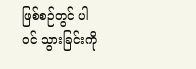ဖြစ်စဉ်တွင် ပါဝင် သွားခြင်းကို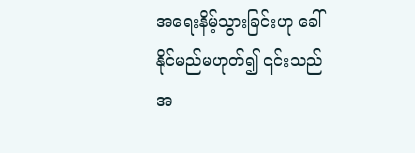အရေးနိမ့်သွားခြင်းဟု ခေါ်နိုင်မည်မဟုတ်၍ ၎င်းသည် အ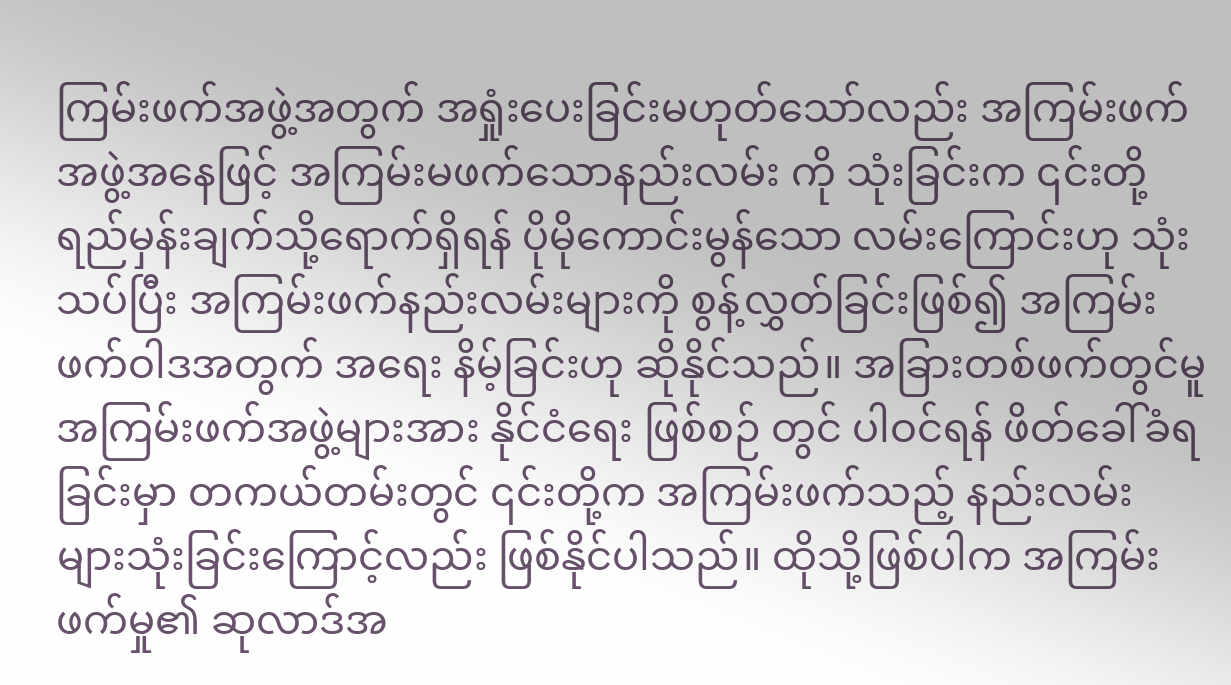ကြမ်းဖက်အဖွဲ့အတွက် အရှုံးပေးခြင်းမဟုတ်သော်လည်း အကြမ်းဖက်အဖွဲ့အနေဖြင့် အကြမ်းမဖက်သောနည်းလမ်း ကို သုံးခြင်းက ၎င်းတို့ရည်မှန်းချက်သို့ရောက်ရှိရန် ပိုမိုကောင်းမွန်သော လမ်းကြောင်းဟု သုံးသပ်ပြီး အကြမ်းဖက်နည်းလမ်းများကို စွန့်လွှတ်ခြင်းဖြစ်၍ အကြမ်းဖက်ဝါဒအတွက် အရေး နိမ့်ခြင်းဟု ဆိုနိုင်သည်။ အခြားတစ်ဖက်တွင်မူ အကြမ်းဖက်အဖွဲ့များအား နိုင်ငံရေး ဖြစ်စဉ် တွင် ပါဝင်ရန် ဖိတ်ခေါ်ခံရခြင်းမှာ တကယ်တမ်းတွင် ၎င်းတို့က အကြမ်းဖက်သည့် နည်းလမ်း များသုံးခြင်းကြောင့်လည်း ဖြစ်နိုင်ပါသည်။ ထိုသို့ဖြစ်ပါက အကြမ်းဖက်မှု၏ ဆုလာဒ်အ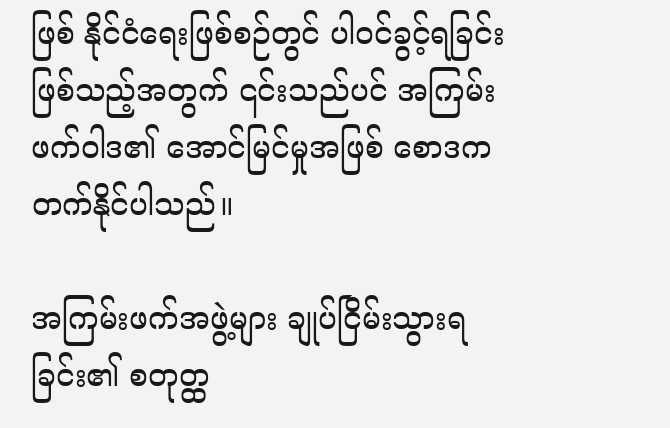ဖြစ် နိုင်ငံရေးဖြစ်စဉ်တွင် ပါဝင်ခွင့်ရခြင်းဖြစ်သည့်အတွက် ၎င်းသည်ပင် အကြမ်းဖက်ဝါဒ၏ အောင်မြင်မှုအဖြစ် စောဒက တက်နိုင်ပါသည်။

အကြမ်းဖက်အဖွဲ့များ ချုပ်ငြိမ်းသွားရခြင်း၏ စတုတ္ထ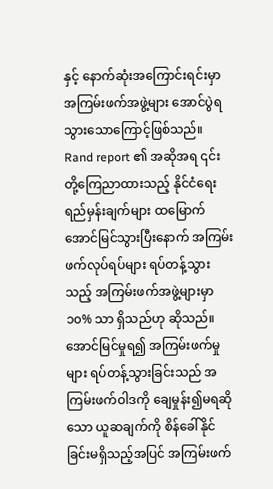နှင့် နောက်ဆုံးအကြောင်းရင်းမှာ အကြမ်းဖက်အဖွဲ့များ အောင်ပွဲရသွားသောကြောင့်ဖြစ်သည်။ Rand report ၏ အဆိုအရ ၎င်းတို့ကြေညာထားသည့် နိုင်ငံရေးရည်မှန်းချက်များ ထမြောက်အောင်မြင်သွားပြီးနောက် အကြမ်းဖက်လုပ်ရပ်များ ရပ်တန့်သွားသည့် အကြမ်းဖက်အဖွဲ့များမှာ ၁၀% သာ ရှိသည်ဟု ဆိုသည်။ အောင်မြင်မှုရ၍ အကြမ်းဖက်မှုများ ရပ်တန့်သွားခြင်းသည် အကြမ်းဖက်ဝါဒကို ချေမှုန်း၍မရဆိုသော ယူဆချက်ကို စိန်ခေါ်နိုင်ခြင်းမရှိသည့်အပြင် အကြမ်းဖက်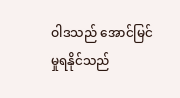ဝါဒသည် အောင်မြင်မှုရနိုင်သည်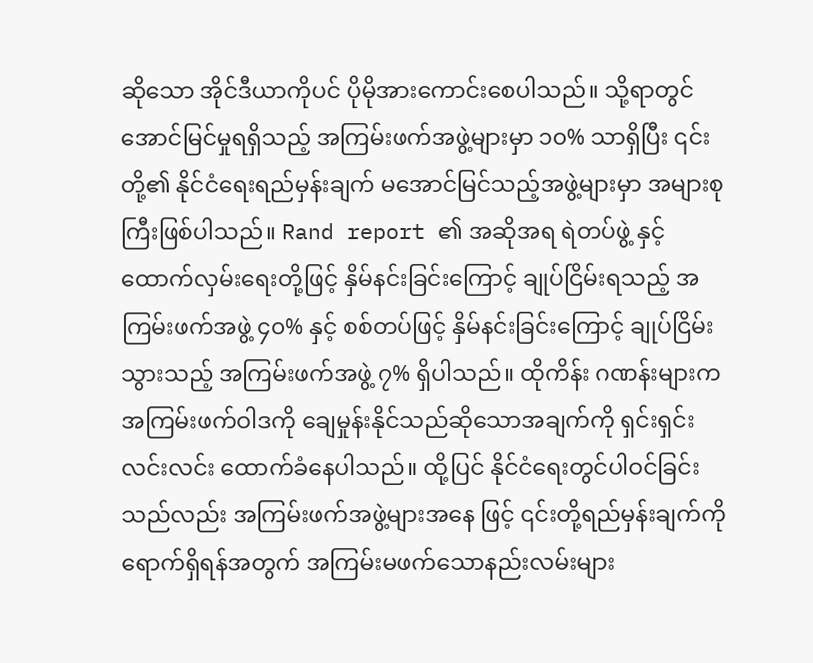ဆိုသော အိုင်ဒီယာကိုပင် ပိုမိုအားကောင်းစေပါသည်။ သို့ရာတွင် အောင်မြင်မှုရရှိသည့် အကြမ်းဖက်အဖွဲ့များမှာ ၁၀% သာရှိပြီး ၎င်းတို့၏ နိုင်ငံရေးရည်မှန်းချက် မအောင်မြင်သည့်အဖွဲ့များမှာ အများစုကြီးဖြစ်ပါသည်။ Rand report ၏ အဆိုအရ ရဲတပ်ဖွဲ့ နှင့် ထောက်လှမ်းရေးတို့ဖြင့် နှိမ်နင်းခြင်းကြောင့် ချုပ်ငြိမ်းရသည့် အကြမ်းဖက်အဖွဲ့ ၄၀% နှင့် စစ်တပ်ဖြင့် နှိမ်နင်းခြင်းကြောင့် ချုပ်ငြိမ်းသွားသည့် အကြမ်းဖက်အဖွဲ့ ၇% ရှိပါသည်။ ထိုကိန်း ဂဏန်းများက အကြမ်းဖက်ဝါဒကို ချေမှုန်းနိုင်သည်ဆိုသောအချက်ကို ရှင်းရှင်းလင်းလင်း ထောက်ခံနေပါသည်။ ထို့ပြင် နိုင်ငံရေးတွင်ပါဝင်ခြင်းသည်လည်း အကြမ်းဖက်အဖွဲ့များအနေ ဖြင့် ၎င်းတို့ရည်မှန်းချက်ကို ရောက်ရှိရန်အတွက် အကြမ်းမဖက်သောနည်းလမ်းများ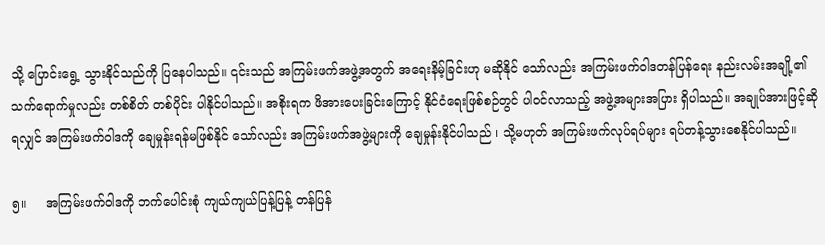သို့ ပြောင်းရွေ့ သွားနိုင်သည်ကို ပြနေပါသည်။ ၎င်းသည် အကြမ်းဖက်အဖွဲ့အတွက် အရေးနိမ့်ခြင်းဟု မဆိုနိုင် သော်လည်း အကြမ်းဖက်ဝါဒတန်ပြန်ရေး နည်းလမ်းအချို့၏ သက်ရောက်မှုလည်း တစ်စိတ် တစ်ပိုင်း ပါနိုင်ပါသည်။ အစိုးရက ဖိအားပေးခြင်းကြောင့် နိုင်ငံရေးဖြစ်စဉ်တွင် ပါဝင်လာသည့် အဖွဲ့အများအပြား ရှိပါသည်။ အချုပ်အားဖြင့်ဆိုရလျှင် အကြမ်းဖက်ဝါဒကို ချေမှုန်းရန်မဖြစ်နိုင် သော်လည်း အကြမ်းဖက်အဖွဲ့များကို ချေမှုန်းနိုင်ပါသည် ၊ သို့မဟုတ် အကြမ်းဖက်လုပ်ရပ်များ ရပ်တန့်သွားစေနိုင်ပါသည်။

၅။     အကြမ်းဖက်ဝါဒကို ဘက်ပေါင်းစုံ ကျယ်ကျယ်ပြန့်ပြန့် တန်ပြန်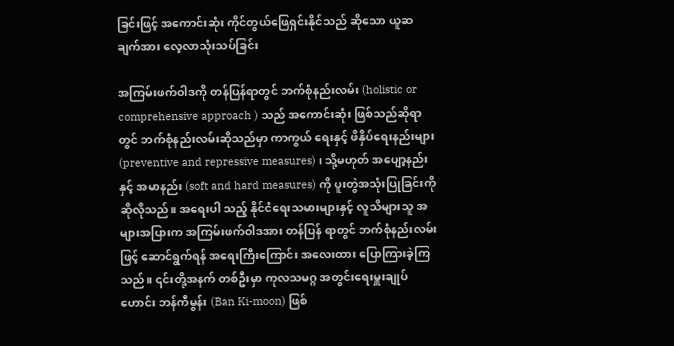ခြင်းဖြင့် အကောင်းဆုံး ကိုင်တွယ်ဖြေရှင်းနိုင်သည် ဆိုသော ယူဆချက်အား လေ့လာသုံးသပ်ခြင်း

အကြမ်းဖက်ဝါဒကို တန်ပြန်ရာတွင် ဘက်စုံနည်းလမ်း (holistic or comprehensive approach ) သည် အကောင်းဆုံး ဖြစ်သည်ဆိုရာတွင် ဘက်စုံနည်းလမ်းဆိုသည်မှာ ကာကွယ် ရေးနှင့် ဖိနှိပ်ရေးနည်းများ (preventive and repressive measures) ၊ သို့မဟုတ် အပျော့နည်း နှင့် အမာနည်း (soft and hard measures) ကို ပူးတွဲအသုံးပြုခြင်းကို ဆိုလိုသည်။ အရေးပါ သည့် နိုင်ငံရေးသမားများနှင့် လူသိများသူ အများအပြားက အကြမ်းဖက်ဝါဒအား တန်ပြန် ရာတွင် ဘက်စုံနည်းလမ်းဖြင့် ဆောင်ရွက်ရန် အရေးကြီးကြောင်း အလေးထား ပြောကြားခဲ့ကြ သည်။ ၎င်းတို့အနက် တစ်ဦးမှာ ကုလသမဂ္ဂ အတွင်းရေးမှူးချုပ်ဟောင်း ဘန်ကီမွန်း (Ban Ki-moon) ဖြစ်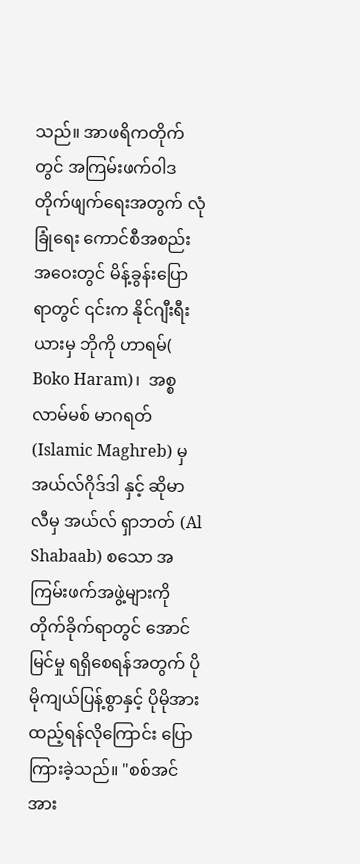သည်။ အာဖရိကတိုက်တွင် အကြမ်းဖက်ဝါဒတိုက်ဖျက်ရေးအတွက် လုံခြုံရေး ကောင်စီအစည်းအဝေးတွင် မိန့်ခွန်းပြောရာတွင် ၎င်းက နိုင်ဂျီးရီးယားမှ ဘိုကို ဟာရမ်( Boko Haram)၊  အစ္စလာမ်မစ် မာဂရတ် (Islamic Maghreb) မှ အယ်လ်ဂိုဒ်ဒါ နှင့် ဆိုမာလီမှ အယ်လ် ရှာဘတ် (Al Shabaab) စသော အကြမ်းဖက်အဖွဲ့များကို တိုက်ခိုက်ရာတွင် အောင်မြင်မှု ရရှိစေရန်အတွက် ပိုမိုကျယ်ပြန့်စွာနှင့် ပိုမိုအားထည့်ရန်လိုကြောင်း ပြောကြားခဲ့သည်။ "စစ်အင်အား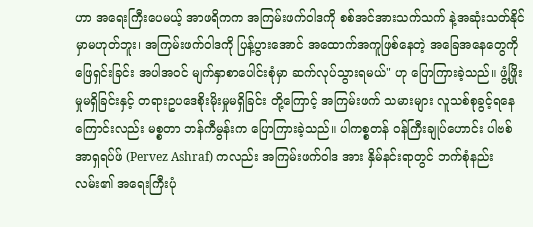ဟာ အရေးကြီးပေမယ့် အာဖရိကက အကြမ်းဖက်ဝါဒကို စစ်အင်အားသက်သက် နဲ့အဆုံးသတ်နိုင်မှာမဟုတ်ဘူး၊ အကြမ်းဖက်ဝါဒကို ပြန့်ပွားအောင် အထောက်အကူဖြစ်နေတဲ့ အခြေအနေတွေကို ဖြေရှင်းခြင်း အပါအဝင် မျက်နှာစာပေါင်းစုံမှာ ဆက်လုပ်သွားရမယ်" ဟု ပြောကြားခဲ့သည်။ ဖွံ့ဖြိုးမှုမရှိခြင်းနှင့် တရားဥပဒေစိုးမိုးမှုမရှိခြင်း တို့ကြောင့် အကြမ်းဖက် သမားများ လူသစ်စုခွင့်ရနေကြောင်းလည်း မစ္စတာ ဘန်ကီမွန်းက ပြောကြားခဲ့သည်။ ပါကစ္စတန် ဝန်ကြီးချုပ်ဟောင်း ပါဗစ် အာရှရပ်ဖ် (Pervez Ashraf) ကလည်း အကြမ်းဖက်ဝါဒ အား နှိမ်နင်းရာတွင် ဘက်စုံနည်းလမ်း၏ အရေးကြီးပုံ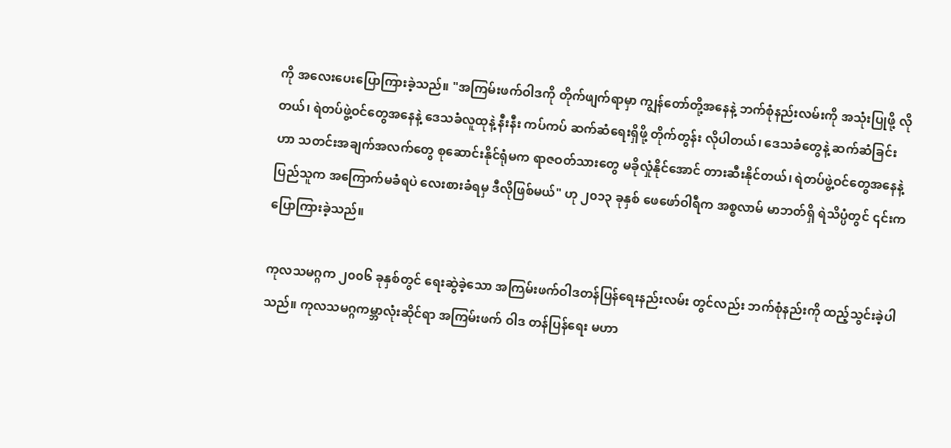ကို အလေးပေးပြောကြားခဲ့သည်။ "အကြမ်းဖက်ဝါဒကို တိုက်ဖျက်ရာမှာ ကျွန်တော်တို့အနေနဲ့ ဘက်စုံနည်းလမ်းကို အသုံးပြုဖို့ လိုတယ်၊ ရဲတပ်ဖွဲ့ဝင်တွေအနေနဲ့ ဒေသခံလူထုနဲ့ နီးနီး ကပ်ကပ် ဆက်ဆံရေးရှိဖို့ တိုက်တွန်း လိုပါတယ်၊ ဒေသခံတွေနဲ့ ဆက်ဆံခြင်းဟာ သတင်းအချက်အလက်တွေ စုဆောင်းနိုင်ရုံမက ရာဇဝတ်သားတွေ မခိုလှုံနိုင်အောင် တားဆီးနိုင်တယ်၊ ရဲတပ်ဖွဲ့ဝင်တွေအနေနဲ့ ပြည်သူက အကြောက်မခံရပဲ လေးစားခံရမှ ဒီလိုဖြစ်မယ်" ဟု ၂၀၁၃ ခုနှစ် ဖေဖော်ဝါရီက အစ္စလာမ် မာဘတ်ရှိ ရဲသိပ္ပံတွင် ၎င်းက ပြောကြားခဲ့သည်။

ကုလသမဂ္ဂက ၂၀၀၆ ခုနှစ်တွင် ရေးဆွဲခဲ့သော အကြမ်းဖက်ဝါဒတန်ပြန်ရေးနည်းလမ်း တွင်လည်း ဘက်စုံနည်းကို ထည့်သွင်းခဲ့ပါသည်။ ကုလသမဂ္ဂကမ္ဘာလုံးဆိုင်ရာ အကြမ်းဖက် ဝါဒ တန်ပြန်ရေး မဟာ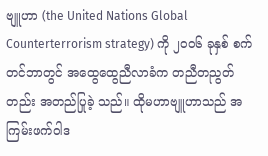ဗျူဟာ (the United Nations Global Counterterrorism strategy) ကို ၂၀၀၆ ခုနှစ် စက်တင်ဘာတွင် အထွေထွေညီလာခံက တညီတညွတ်တည်း အတည်ပြုခဲ့ သည်။ ထိုမဟာဗျူဟာသည် အကြမ်းဖက်ဝါဒ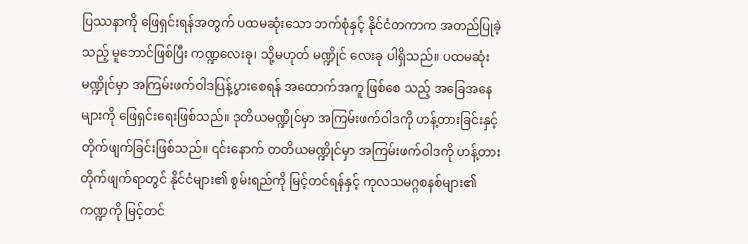ပြဿနာကို ဖြေရှင်းရန်အတွက် ပထမဆုံးသော ဘက်စုံနှင့် နိုင်ငံတကာက အတည်ပြုခဲ့သည့် မူဘောင်ဖြစ်ပြီး ကဏ္ဍလေးခု၊ သို့မဟုတ် မဏ္ဍိုင် လေးခု ပါရှိသည်။ ပထမဆုံးမဏ္ဍိုင်မှာ အကြမ်းဖက်ဝါဒပြန့်ပွားစေရန် အထောက်အကူ ဖြစ်စေ သည့် အခြေအနေများကို ဖြေရှင်းရေးဖြစ်သည်။ ဒုတိယမဏ္ဍိုင်မှာ အကြမ်းဖက်ဝါဒကို ဟန့်တားခြင်းနှင့် တိုက်ဖျက်ခြင်းဖြစ်သည်။ ၎င်းနောက် တတိယမဏ္ဍိုင်မှာ အကြမ်းဖက်ဝါဒကို ဟန့်တားတိုက်ဖျက်ရာတွင် နိုင်ငံများ၏ စွမ်းရည်ကို မြင့်တင်ရန်နှင့် ကုလသမဂ္ဂစနစ်များ၏ ကဏ္ဍကို မြင့်တင်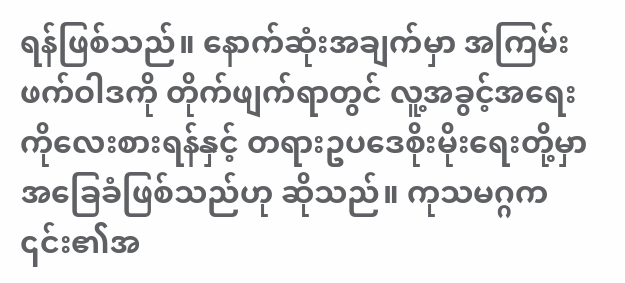ရန်ဖြစ်သည်။ နောက်ဆုံးအချက်မှာ အကြမ်းဖက်ဝါဒကို တိုက်ဖျက်ရာတွင် လူ့အခွင့်အရေးကိုလေးစားရန်နှင့် တရားဥပဒေစိုးမိုးရေးတို့မှာ အခြေခံဖြစ်သည်ဟု ဆိုသည်။ ကုသမဂ္ဂက ၎င်း၏အ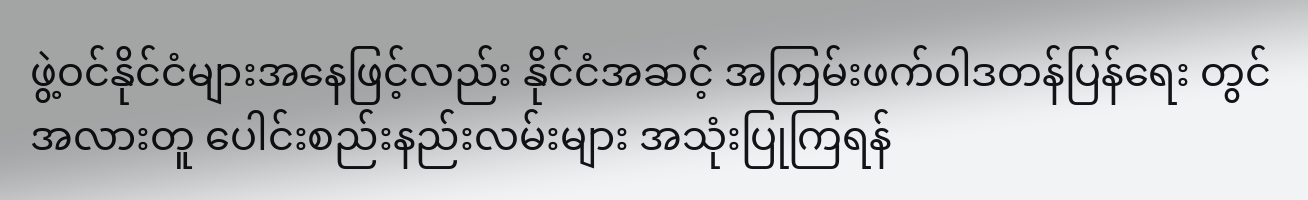ဖွဲ့ဝင်နိုင်ငံများအနေဖြင့်လည်း နိုင်ငံအဆင့် အကြမ်းဖက်ဝါဒတန်ပြန်ရေး တွင် အလားတူ ပေါင်းစည်းနည်းလမ်းများ အသုံးပြုကြရန်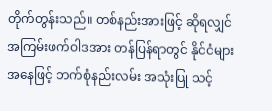တိုက်တွန်းသည်။ တစ်နည်းအားဖြင့် ဆိုရလျှင် အကြမ်းဖက်ဝါဒအား တန်ပြန်ရာတွင် နိုင်ငံများအနေဖြင့် ဘက်စုံနည်းလမ်း အသုံးပြု သင့်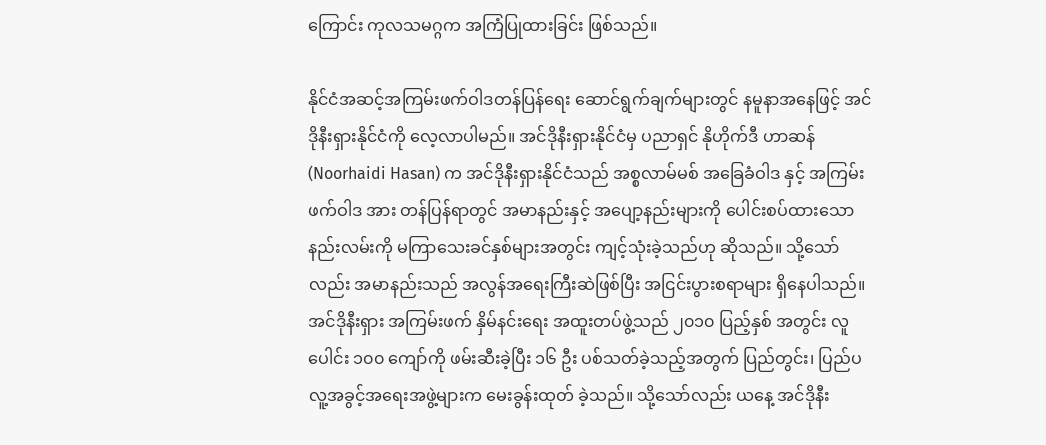ကြောင်း ကုလသမဂ္ဂက အကြံပြုထားခြင်း ဖြစ်သည်။

နိုင်ငံအဆင့်အကြမ်းဖက်ဝါဒတန်ပြန်ရေး ဆောင်ရွက်ချက်များတွင် နမူနာအနေဖြင့် အင်ဒိုနီးရှားနိုင်ငံကို လေ့လာပါမည်။ အင်ဒိုနီးရှားနိုင်ငံမှ ပညာရှင် နိုဟိုက်ဒီ ဟာဆန် (Noorhaidi Hasan) က အင်ဒိုနီးရှားနိုင်ငံသည် အစ္စလာမ်မစ် အခြေခံဝါဒ နှင့် အကြမ်းဖက်ဝါဒ အား တန်ပြန်ရာတွင် အမာနည်းနှင့် အပျော့နည်းများကို ပေါင်းစပ်ထားသော နည်းလမ်းကို မကြာသေးခင်နှစ်များအတွင်း ကျင့်သုံးခဲ့သည်ဟု ဆိုသည်။ သို့သော်လည်း အမာနည်းသည် အလွန်အရေးကြီးဆဲဖြစ်ပြီး အငြင်းပွားစရာများ ရှိနေပါသည်။ အင်ဒိုနီးရှား အကြမ်းဖက် နှိမ်နင်းရေး အထူးတပ်ဖွဲ့သည် ၂၀၁၀ ပြည့်နှစ် အတွင်း လူပေါင်း ၁၀၀ ကျော်ကို ဖမ်းဆီးခဲ့ပြီး ၁၆ ဦး ပစ်သတ်ခဲ့သည့်အတွက် ပြည်တွင်း၊ ပြည်ပ လူ့အခွင့်အရေးအဖွဲ့များက မေးခွန်းထုတ် ခဲ့သည်။ သို့သော်လည်း ယနေ့ အင်ဒိုနီး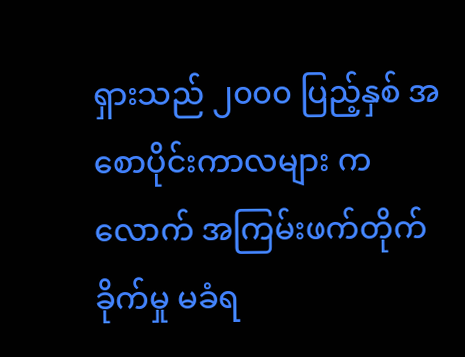ရှားသည် ၂၀၀၀ ပြည့်နှစ် အစောပိုင်းကာလများ ကလောက် အကြမ်းဖက်တိုက်ခိုက်မှု မခံရ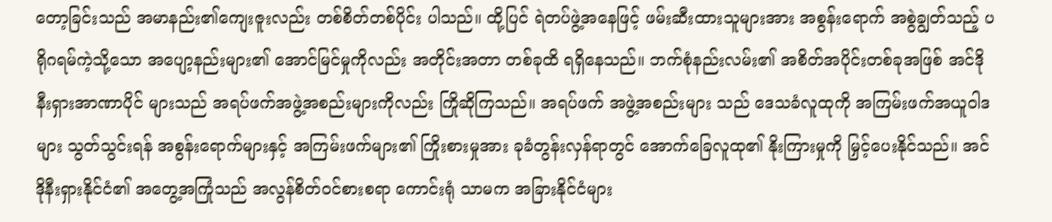တော့ခြင်းသည် အမာနည်း၏ကျေးဇူးလည်း တစ်စိတ်တစ်ပိုင်း ပါသည်။ ထို့ပြင် ရဲတပ်ဖွဲ့အနေဖြင့် ဖမ်းဆီးထားသူများအား အစွန်းရောက် အစွဲချွတ်သည့် ပရိုဂရမ်ကဲ့သို့သော အပျော့နည်းများ၏ အောင်မြင်မှုကိုလည်း အတိုင်းအတာ တစ်ခုထိ ရရှိနေသည်။ ဘက်စုံနည်းလမ်း၏ အစိတ်အပိုင်းတစ်ခုအဖြစ် အင်ဒိုနီးရှားအာဏာပိုင် များသည် အရပ်ဖက်အဖွဲ့အစည်းများကိုလည်း ကြိုဆိုကြသည်။ အရပ်ဖက် အဖွဲ့အစည်းများ သည် ဒေသခံလူထုကို အကြမ်းဖက်အယူဝါဒများ သွတ်သွင်းရန် အစွန်းရောက်များနှင့် အကြမ်းဖက်များ၏ ကြိုးစားမှုအား ခုခံတွန်းလှန်ရာတွင် အောက်ခြေလူထု၏ နိုးကြားမှုကို မြှင့်ပေးနိုင်သည်။ အင်ဒိုနီးရှားနိုင်ငံ၏ အတွေ့အကြုံသည် အလွန်စိတ်ဝင်စားစရာ ကောင်းရုံ သာမက အခြားနိုင်ငံများ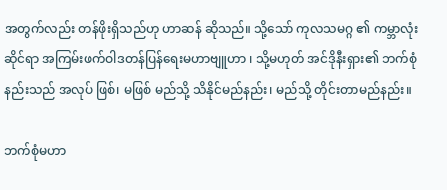အတွက်လည်း တန်ဖိုးရှိသည်ဟု ဟာဆန် ဆိုသည်။ သို့သော် ကုလသမဂ္ဂ ၏ ကမ္ဘာလုံးဆိုင်ရာ အကြမ်းဖက်ဝါဒတန်ပြန်ရေးမဟာဗျူဟာ ၊ သို့မဟုတ် အင်ဒိုနီးရှား၏ ဘက်စုံနည်းသည် အလုပ် ဖြစ်၊ မဖြစ် မည်သို့ သိနိုင်မည်နည်း၊ မည်သို့ တိုင်းတာမည်နည်း။

ဘက်စုံမဟာ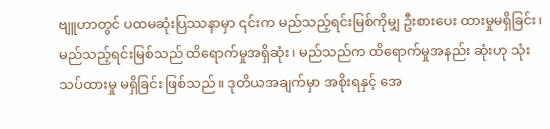ဗျူဟာတွင် ပထမဆုံးပြဿနာမှာ ၎င်းက မည်သည့်ရင်းမြစ်ကိုမျှ ဦးစားပေး ထားမှုမရှိခြင်း၊ မည်သည့်ရင်းမြစ်သည် ထိရောက်မှုအရှိဆုံး၊ မည်သည်က ထိရောက်မှုအနည်း ဆုံးဟု သုံးသပ်ထားမှု မရှိခြင်း ဖြစ်သည်။ ဒုတိယအချက်မှာ အစိုးရနှင့် အေ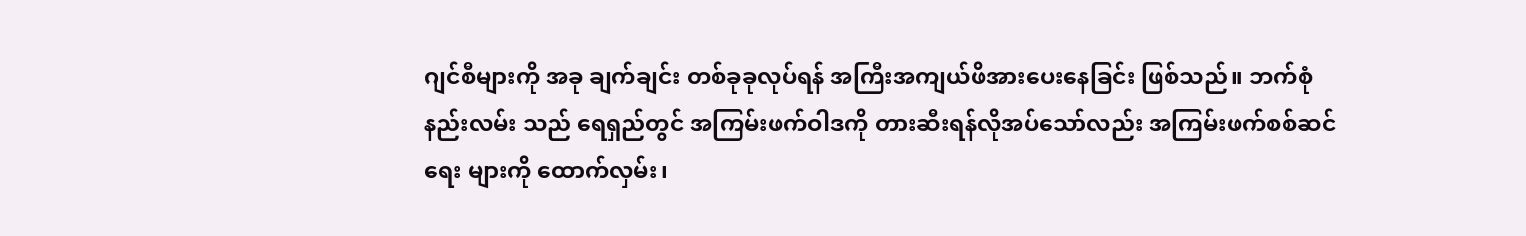ဂျင်စီများကို အခု ချက်ချင်း တစ်ခုခုလုပ်ရန် အကြီးအကျယ်ဖိအားပေးနေခြင်း ဖြစ်သည်။ ဘက်စုံနည်းလမ်း သည် ရေရှည်တွင် အကြမ်းဖက်ဝါဒကို တားဆီးရန်လိုအပ်သော်လည်း အကြမ်းဖက်စစ်ဆင်ရေး များကို ထောက်လှမ်း၊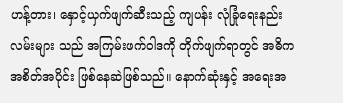ဟန့်တား၊ နှောင့်ယှက်ဖျက်ဆီးသည့် ကျပန်း လုံခြုံရေးနည်းလမ်းများ သည် အကြမ်းဖက်ဝါဒကို တိုက်ဖျက်ရာတွင် အဓိကအစိတ်အပိုင်း ဖြစ်နေဆဲဖြစ်သည်။ နောက်ဆုံးနှင့် အရေးအ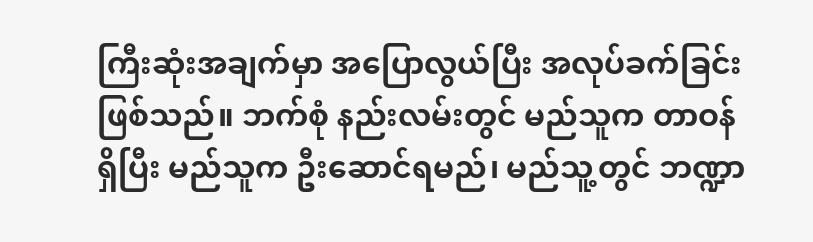ကြီးဆုံးအချက်မှာ အပြောလွယ်ပြီး အလုပ်ခက်ခြင်း ဖြစ်သည်။ ဘက်စုံ နည်းလမ်းတွင် မည်သူက တာဝန်ရှိပြီး မည်သူက ဦးဆောင်ရမည်၊ မည်သူ့တွင် ဘဏ္ဍာ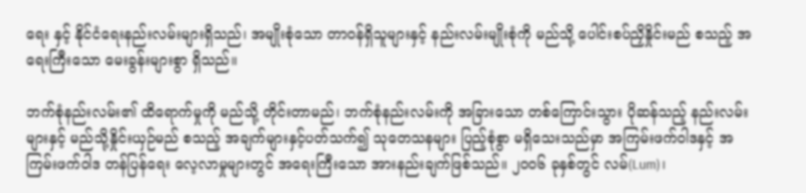ရေး နှင့် နိုင်ငံရေးနည်းလမ်းများရှိသည်၊ အမျိုးစုံသော တာဝန်ရှိသူများနှင့် နည်းလမ်းမျိုးစုံကို မည်သို့ ပေါင်းစပ်ညှိနှိုင်းမည် စသည့် အရေးကြီးသော မေးခွန်းများစွာ ရှိသည်။

ဘက်စုံနည်းလမ်း၏ ထိရောက်မှုကို မည်သို့ တိုင်းတာမည်၊ ဘက်စုံနည်းလမ်းကို အခြားသော တစ်ကြောင်းသွား ပိုဆန်သည့် နည်းလမ်းများနှင့် မည်သို့နှိုင်းယှဉ်မည် စသည့် အချက်များနှင့်ပတ်သက်၍ သုတေသနများ ပြည့်စုံစွာ မရှိသေးသည်မှာ အကြမ်းဖက်ဝါဒနှင့် အကြမ်းဖက်ဝါဒ တန်ပြန်ရေး လေ့လာမှုများတွင် အရေးကြီးသော အားနည်းချက်ဖြစ်သည်။ ၂၀၀၆ ခုနှစ်တွင် လမ်(Lum)၊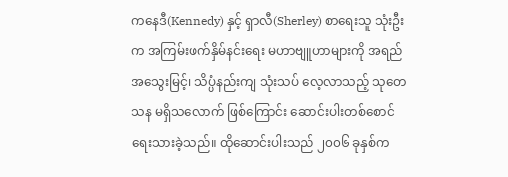ကနေဒီ(Kennedy) နှင့် ရှာလီ(Sherley) စာရေးသူ သုံးဦးက အကြမ်းဖက်နှိမ်နင်းရေး မဟာဗျူဟာများကို အရည်အသွေးမြင့်၊ သိပ္ပံနည်းကျ သုံးသပ် လေ့လာသည့် သုတေသန မရှိသလောက် ဖြစ်ကြောင်း ဆောင်းပါးတစ်စောင် ရေးသားခဲ့သည်။ ထိုဆောင်းပါးသည် ၂၀၀၆ ခုနှစ်က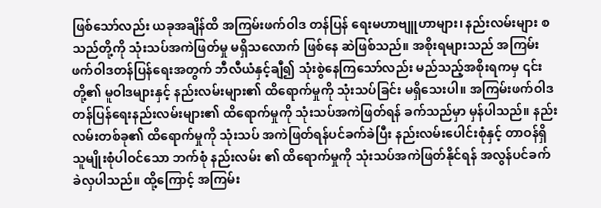ဖြစ်သော်လည်း ယခုအချိန်ထိ အကြမ်းဖက်ဝါဒ တန်ပြန် ရေးမဟာဗျူဟာများ၊ နည်းလမ်းများ စသည်တို့ကို သုံးသပ်အကဲဖြတ်မှု မရှိသလောက် ဖြစ်နေ ဆဲဖြစ်သည်။ အစိုးရများသည် အကြမ်းဖက်ဝါဒတန်ပြန်ရေးအတွက် ဘီလီယံနှင့်ချီ၍ သုံးစွဲနေကြသော်လည်း မည်သည့်အစိုးရကမှ ၎င်းတို့၏ မူဝါဒများနှင့် နည်းလမ်းများ၏ ထိရောက်မှုကို သုံးသပ်ခြင်း မရှိသေးပါ။ အကြမ်းဖက်ဝါဒ တန်ပြန်ရေးနည်းလမ်းများ၏ ထိရောက်မှုကို သုံးသပ်အကဲဖြတ်ရန် ခက်သည်မှာ မှန်ပါသည်။ နည်းလမ်းတစ်ခု၏ ထိရောက်မှုကို သုံးသပ် အကဲဖြတ်ရန်ပင်ခက်ခဲပြီး နည်းလမ်းပေါင်းစုံနှင့် တာဝန်ရှိသူမျိုးစုံပါဝင်သော ဘက်စုံ နည်းလမ်း ၏ ထိရောက်မှုကို သုံးသပ်အကဲဖြတ်နိုင်ရန် အလွန်ပင်ခက်ခဲလှပါသည်။ ထို့ကြောင့် အကြမ်း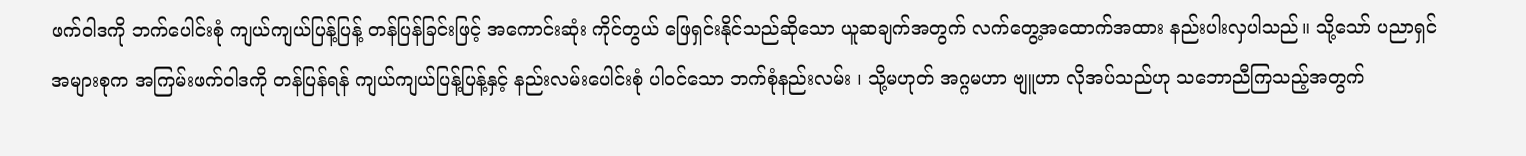ဖက်ဝါဒကို ဘက်ပေါင်းစုံ ကျယ်ကျယ်ပြန့်ပြန့် တန်ပြန်ခြင်းဖြင့် အကောင်းဆုံး ကိုင်တွယ် ဖြေရှင်းနိုင်သည်ဆိုသော ယူဆချက်အတွက် လက်တွေ့အထောက်အထား နည်းပါးလှပါသည်။ သို့သော် ပညာရှင်အများစုက အကြမ်းဖက်ဝါဒကို တန်ပြန်ရန် ကျယ်ကျယ်ပြန့်ပြန့်နှင့် နည်းလမ်းပေါင်းစုံ ပါဝင်သော ဘက်စုံနည်းလမ်း ၊ သို့မဟုတ် အဂ္ဂမဟာ ဗျူဟာ လိုအပ်သည်ဟု သဘောညီကြသည့်အတွက်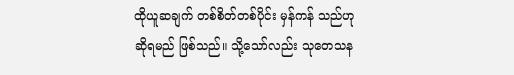ထိုယူဆချက် တစ်စိတ်တစ်ပိုင်း မှန်ကန် သည်ဟု ဆိုရမည် ဖြစ်သည်။ သို့သော်လည်း သုတေသန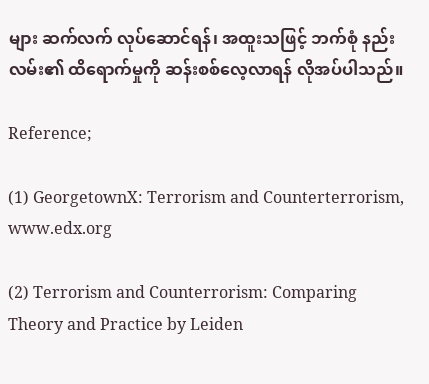များ ဆက်လက် လုပ်ဆောင်ရန်၊ အထူးသဖြင့် ဘက်စုံ နည်းလမ်း၏ ထိရောက်မှုကို ဆန်းစစ်လေ့လာရန် လိုအပ်ပါသည်။

Reference;

(1) GeorgetownX: Terrorism and Counterterrorism, www.edx.org

(2) Terrorism and Counterrorism: Comparing Theory and Practice by Leiden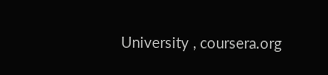University , coursera.org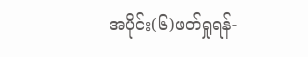အပိုင်း(၆)ဖတ်ရှုရန်-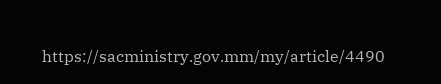https://sacministry.gov.mm/my/article/4490